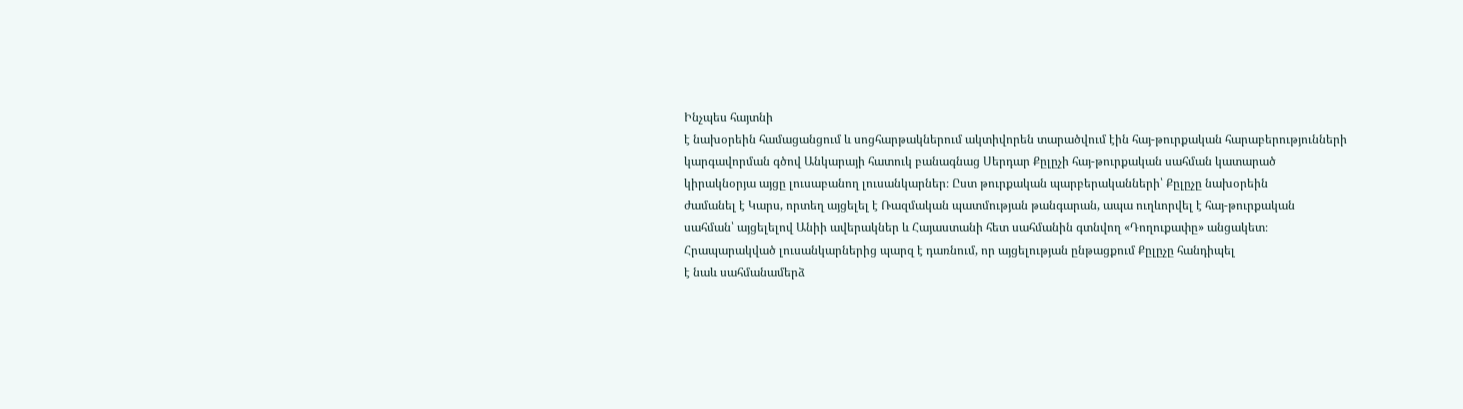Ինչպես հայտնի
է նախօրեին համացանցում և սոցհարթակներում ակտիվորեն տարածվում էին հայ-թուրքական հարաբերությունների
կարգավորման գծով Անկարայի հատուկ բանագնաց Սերդար Քըլըչի հայ-թուրքական սահման կատարած
կիրակնօրյա այցը լուսաբանող լուսանկարներ։ Ըստ թուրքական պարբերականների՝ Քըլըչը նախօրեին
ժամանել է Կարս, որտեղ այցելել է Ռազմական պատմության թանգարան, ապա ուղևորվել է հայ-թուրքական
սահման՝ այցելելով Անիի ավերակներ և Հայաստանի հետ սահմանին գտնվող «Դողուքափը» անցակետ։
Հրապարակված լուսանկարներից պարզ է դառնում, որ այցելության ընթացքում Քըլըչը հանդիպել
է նաև սահմանամերձ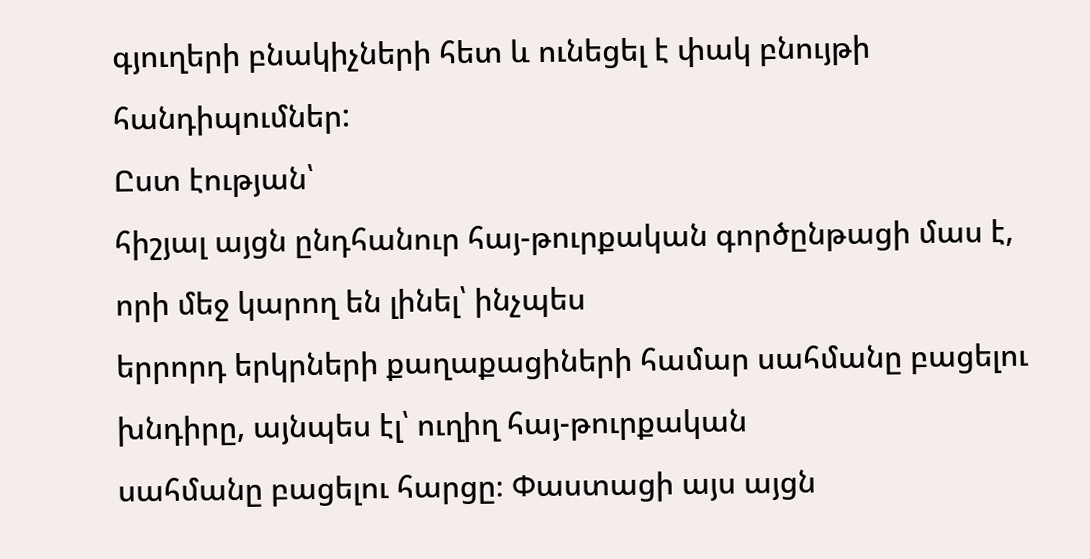գյուղերի բնակիչների հետ և ունեցել է փակ բնույթի հանդիպումներ:
Ըստ էության՝
հիշյալ այցն ընդհանուր հայ-թուրքական գործընթացի մաս է, որի մեջ կարող են լինել՝ ինչպես
երրորդ երկրների քաղաքացիների համար սահմանը բացելու խնդիրը, այնպես էլ՝ ուղիղ հայ-թուրքական
սահմանը բացելու հարցը։ Փաստացի այս այցն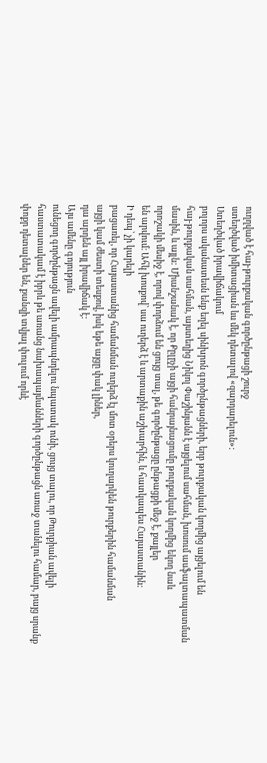ուղղված է հայ-թուրքական գործընթացի շուրջ
ստեղծված իմիտացիան ևս մեկ դետալով «զարդարելուն»:
Ստեղծված իրավիճակում
բոլորս ականատեսն ենք եղել սինխրոն գործընթացների, երբ թուրքական կողմից այցելում են
հայ-թուրքական սահման, այստեղից Նիկոլ Փաշինյանն է այցելում սահման, խոսում ասֆալտապատման
մասին, և այլն: Միանշանակ է, որ Քըլըչի այցի հանրայնացումը թուրքական կողմից եկող նաև
որոշակի մեսիջ է, որով փորձում են ցույց տալ, թե գործընթացը ընթացքի մեջ է, քայլեր
են արվում։ Ահկ խոսքով՝ սա ուղերձ է և արտաքին աշխարհին, և հատկապես Հայաստանին:
Ի դեպ՝ չի կարելի
բացառել, որ Հայաստանից համանման ուղերձ էլ մոտ օրերս կուղարկեն թուրքերին համանման
այցի կամ ժեստի տեսքով, իսկ եթե այցը փակ լիներ,
դա արդեն այլ իրավիճակ է:
Այս ամենը գոյություն
ունեցող գործընթացն ավելի ամրապնդելու նպատակ ունի, ցույց տալու, որ Թուրքիան ավելի
հաստատակամ է իբրև թե առանց նախապայմանների գործընթացն առաջ տանելու համար, բայց սրանք
փոքր դետալներ են, քանզի տվյալ փուլում որևէ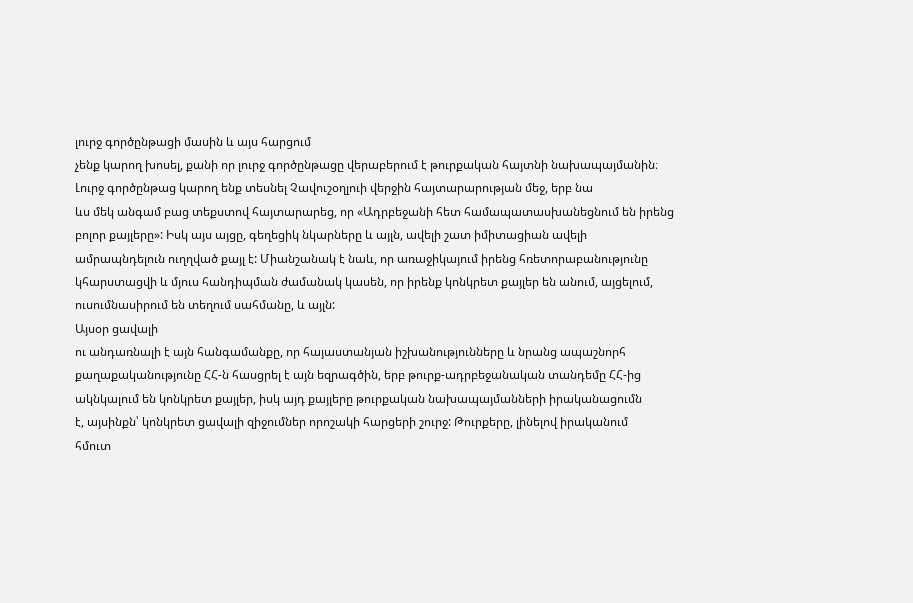լուրջ գործընթացի մասին և այս հարցում
չենք կարող խոսել, քանի որ լուրջ գործընթացը վերաբերում է թուրքական հայտնի նախապայմանին։
Լուրջ գործընթաց կարող ենք տեսնել Չավուշօղլուի վերջին հայտարարության մեջ, երբ նա
ևս մեկ անգամ բաց տեքստով հայտարարեց, որ «Ադրբեջանի հետ համապատասխանեցնում են իրենց
բոլոր քայլերը»: Իսկ այս այցը, գեղեցիկ նկարները և այլն, ավելի շատ իմիտացիան ավելի
ամրապնդելուն ուղղված քայլ է: Միանշանակ է նաև, որ առաջիկայում իրենց հռետորաբանությունը
կհարստացվի և մյուս հանդիպման ժամանակ կասեն, որ իրենք կոնկրետ քայլեր են անում, այցելում,
ուսումնասիրում են տեղում սահմանը, և այլն:
Այսօր ցավալի
ու անդառնալի է այն հանգամանքը, որ հայաստանյան իշխանությունները և նրանց ապաշնորհ
քաղաքականությունը ՀՀ-ն հասցրել է այն եզրագծին, երբ թուրք-ադրբեջանական տանդեմը ՀՀ-ից
ակնկալում են կոնկրետ քայլեր, իսկ այդ քայլերը թուրքական նախապայմանների իրականացումն
է, այսինքն՝ կոնկրետ ցավալի զիջումներ որոշակի հարցերի շուրջ: Թուրքերը, լինելով իրականում
հմուտ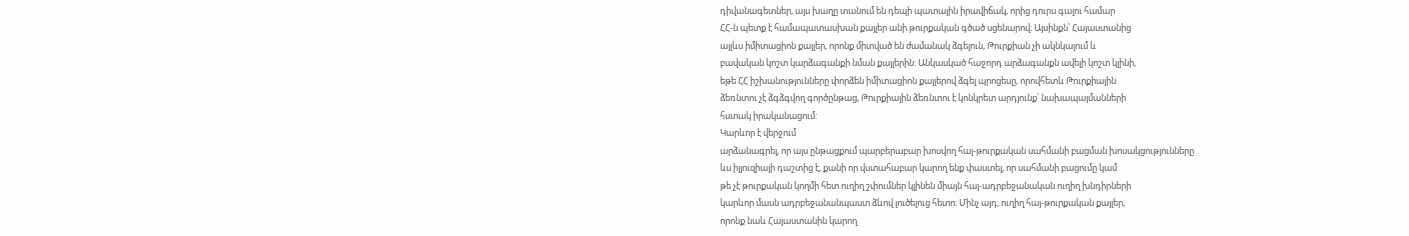դիվանագետներ, այս խաղը տանում են դեպի պատային իրավիճակ, որից դուրս գալու համար
ՀՀ-ն պետք է համապատասխան քայլեր անի թուրքական գծած սցենարով։ Այսինքն՝ Հայաստանից
այլևս իմիտացիոն քայլեր, որոնք միտված են ժամանակ ձգելուն, Թուրքիան չի ակնկալում և
բավական կոշտ կարձագանքի նման քայլերին: Անկասկած հաջորդ արձագանքն ավելի կոշտ կլինի,
եթե ՀՀ իշխանությունները փորձեն իմիտացիոն քայլերով ձգել պրոցեսը, որովհետև Թուրքիային
ձեռնտու չէ ձգձգվող գործընթաց, Թուրքիային ձեռնտու է կոնկրետ արդյունք՝ նախապայմանների
հստակ իրականացում:
Կարևոր է վերջում
արձանագրել, որ այս ընթացքում պարբերաբար խոսվող հայ-թուրքական սահմանի բացման խոսակցությունները
ևս իլյուզիայի դաշտից է, քանի որ վստահաբար կարող ենք փաստել, որ սահմանի բացումը կամ
թե չէ թուրքական կողմի հետ ուղիղ շփումներ կլինեն միայն հայ-ադրբեջանական ուղիղ խնդիրների
կարևոր մասն ադրբեջանանպաստ ձևով լուծելուց հետո: Մինչ այդ, ուղիղ հայ-թուրքական քայլեր,
որոնք նաև Հայաստանին կարող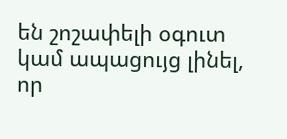են շոշափելի օգուտ կամ ապացույց լինել, որ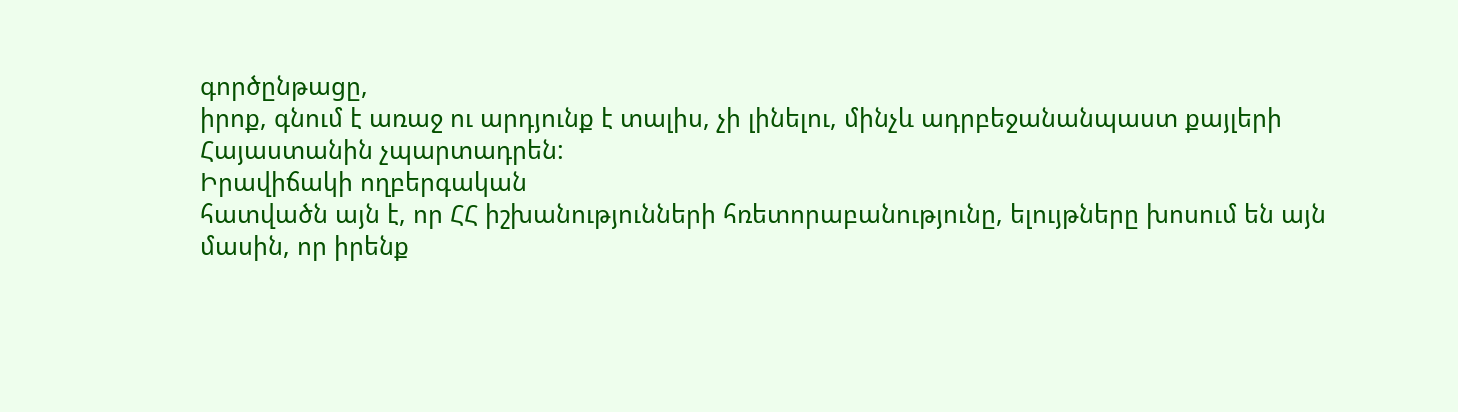գործընթացը,
իրոք, գնում է առաջ ու արդյունք է տալիս, չի լինելու, մինչև ադրբեջանանպաստ քայլերի
Հայաստանին չպարտադրեն:
Իրավիճակի ողբերգական
հատվածն այն է, որ ՀՀ իշխանությունների հռետորաբանությունը, ելույթները խոսում են այն
մասին, որ իրենք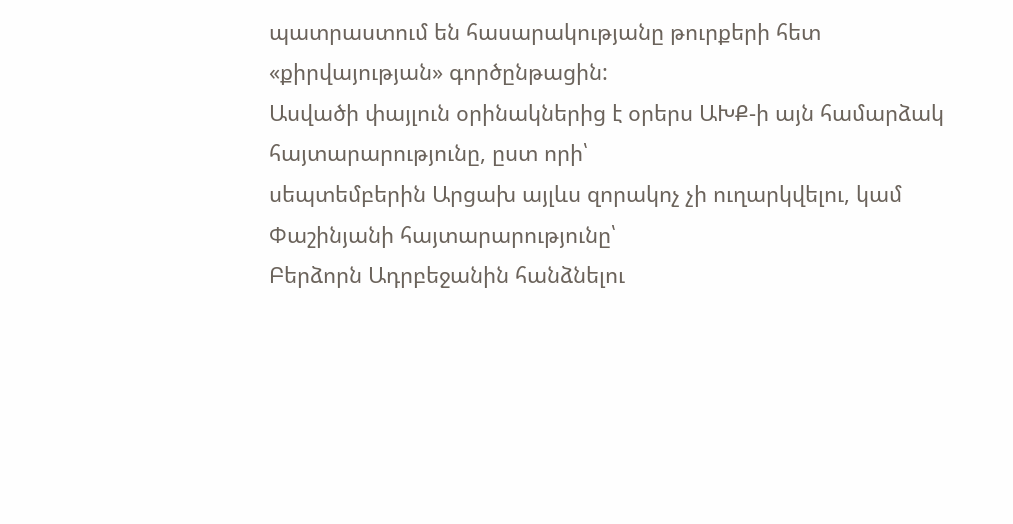պատրաստում են հասարակությանը թուրքերի հետ «քիրվայության» գործընթացին:
Ասվածի փայլուն օրինակներից է օրերս ԱԽՔ-ի այն համարձակ հայտարարությունը, ըստ որի՝
սեպտեմբերին Արցախ այլևս զորակոչ չի ուղարկվելու, կամ Փաշինյանի հայտարարությունը՝
Բերձորն Ադրբեջանին հանձնելու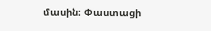մասին։ Փաստացի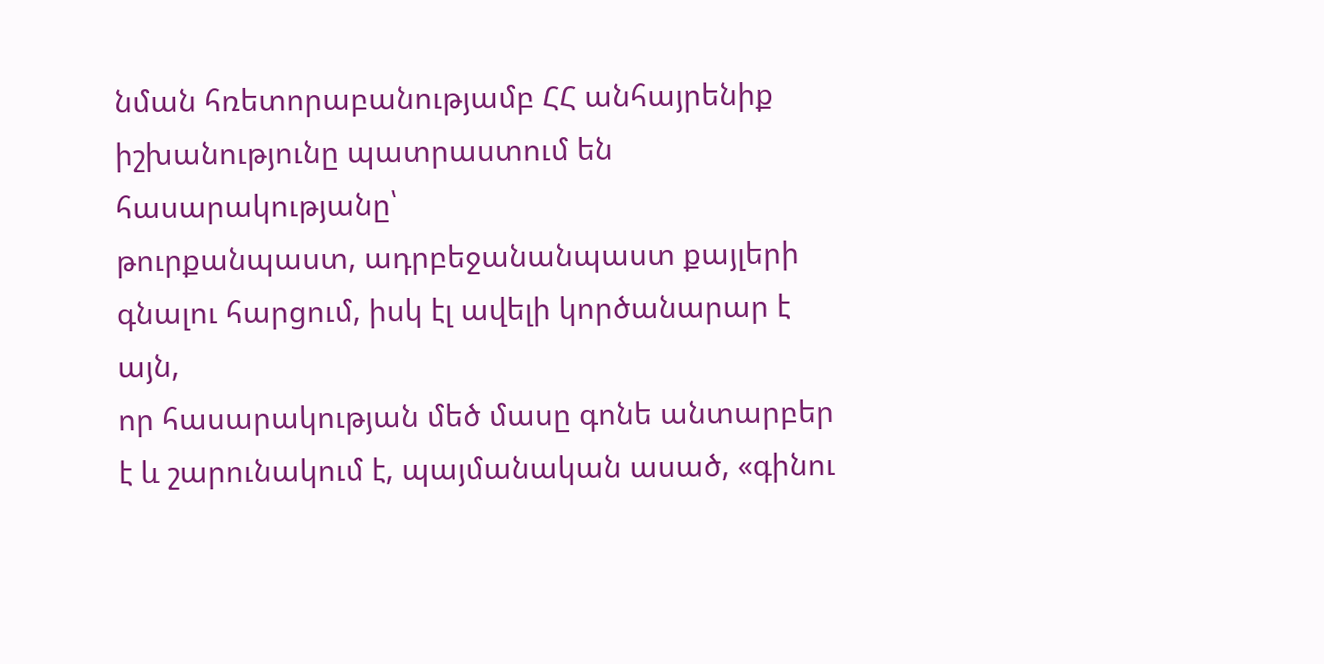նման հռետորաբանությամբ ՀՀ անհայրենիք
իշխանությունը պատրաստում են հասարակությանը՝
թուրքանպաստ, ադրբեջանանպաստ քայլերի գնալու հարցում, իսկ էլ ավելի կործանարար է այն,
որ հասարակության մեծ մասը գոնե անտարբեր է և շարունակում է, պայմանական ասած, «գինու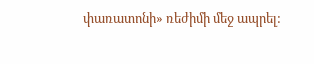փառատոնի» ռեժիմի մեջ ապրել: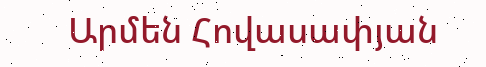Արմեն Հովասափյան